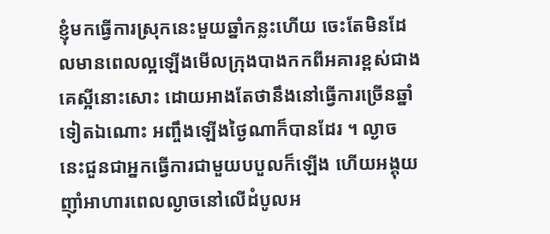ខ្ញុំមកធ្វើការស្រុកនេះមួយឆ្នាំកន្លះហើយ ចេះតែមិនដែលមានពេលល្អឡើងមើលក្រុងបាងកកពីអគារខ្ពស់ជាងគេស្អីនោះសោះ ដោយអាងតែថានឹងនៅធ្វើការច្រើនឆ្នាំទៀតឯណោះ អញ្ចឹងឡើងថ្ងៃណាក៏បានដែរ ។ ល្ងាចនេះជួនជាអ្នកធ្វើការជាមួយបបួលក៏ឡើង ហើយអង្គុយញ៉ាំអាហារពេលល្ងាចនៅលើដំបូលអ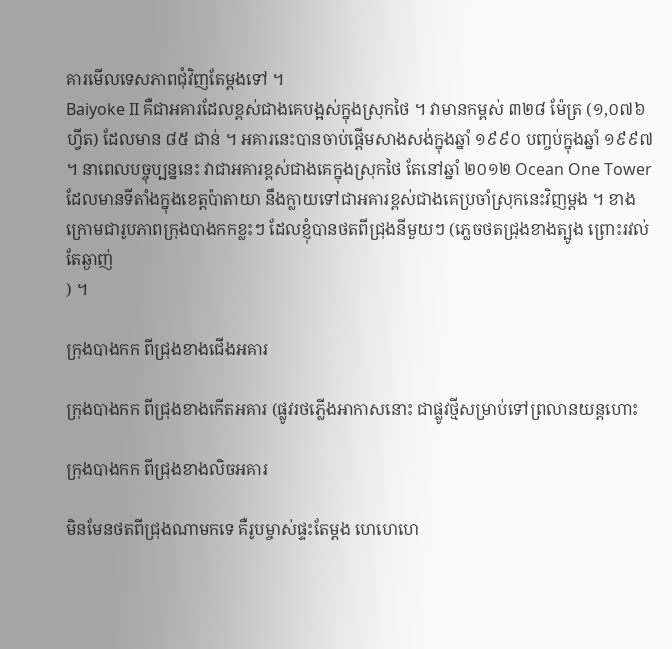គារមើលទេសភាពជុំវិញតែម្ដងទៅ ។
Baiyoke II គឺជាអគារដែលខ្ពស់ជាងគេបង្អស់ក្នុងស្រុកថៃ ។ វាមានកម្ពស់ ៣២៨ ម៉ែត្រ (១,០៧៦ ហ្វីត) ដែលមាន ៨៥ ជាន់ ។ អគារនេះបានចាប់ផ្ដើមសាងសង់ក្នុងឆ្នាំ ១៩៩០ បញ្ចប់ក្នុងឆ្នាំ ១៩៩៧ ។ នាពេលបច្ចុប្បន្ននេះ វាជាអគារខ្ពស់ជាងគេក្នុងស្រុកថៃ តែនៅឆ្នាំ ២០១២ Ocean One Tower ដែលមានទីតាំងក្នុងខេត្តប៉ាតាយា នឹងក្លាយទៅជាអគារខ្ពស់ជាងគេប្រចាំស្រុកនេះវិញម្ដង ។ ខាងក្រោមជារូបភាពក្រុងបាងកកខ្លះៗ ដែលខ្ញុំបានថតពីជ្រុងនីមួយៗ (ភ្លេចថតជ្រុងខាងត្បូង ព្រោះរវល់តែឆ្ងាញ់
) ។

ក្រុងបាងកក ពីជ្រុងខាងជើងអគារ

ក្រុងបាងកក ពីជ្រុងខាងកើតអគារ (ផ្លូវរថភ្លើងអាកាសនោះ ជាផ្លូវថ្មីសម្រាប់ទៅព្រលានយន្តហោះ

ក្រុងបាងកក ពីជ្រុងខាងលិចអគារ

មិនមែនថតពីជ្រុងណាមកទេ គឺរូបម្ចាស់ផ្ទះតែម្ដង ហេហេហេ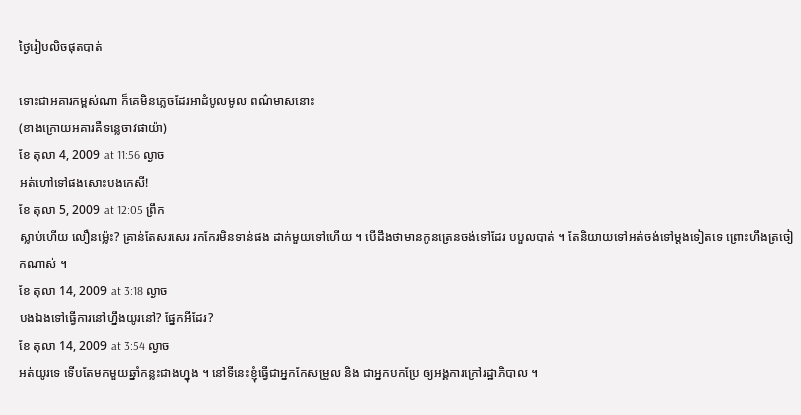ថ្ងៃរៀបលិចផុតបាត់

ទោះជាអគារកម្ពស់ណា ក៏គេមិនភ្លេចដែរអាដំបូលមូល ពណ៌មាសនោះ
(ខាងក្រោយអគារគឺទន្លេចាវផាយ៉ា)
ខែ តុលា 4, 2009 at 11:56 ល្ងាច
អត់ហៅទៅផងសោះបងកេសី!
ខែ តុលា 5, 2009 at 12:05 ព្រឹក
ស្លាប់ហើយ លឿនម្ល៉េះ? គ្រាន់តែសរសេរ រកកែរមិនទាន់ផង ដាក់មួយទៅហើយ ។ បើដឹងថាមានកូនត្រេនចង់ទៅដែរ បបួលបាត់ ។ តែនិយាយទៅអត់ចង់ទៅម្ដងទៀតទេ ព្រោះហឹងត្រចៀកណាស់ ។
ខែ តុលា 14, 2009 at 3:18 ល្ងាច
បងឯងទៅធ្វើការនៅហ្នឹងយូរនៅ? ផ្នែកអីដែរ?
ខែ តុលា 14, 2009 at 3:54 ល្ងាច
អត់យូរទេ ទើបតែមកមួយឆ្នាំកន្លះជាងហ្នុង ។ នៅទីនេះខ្ញុំធ្វើជាអ្នកកែសម្រួល និង ជាអ្នកបកប្រែ ឲ្យអង្គការក្រៅរដ្ឋាភិបាល ។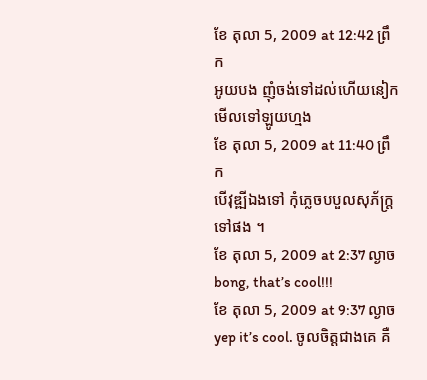ខែ តុលា 5, 2009 at 12:42 ព្រឹក
អូយបង ញុំចង់ទៅដល់ហើយនៀក មើលទៅឡូយហ្មង
ខែ តុលា 5, 2009 at 11:40 ព្រឹក
បើវុឌ្ឍីឯងទៅ កុំភ្លេចបបួលសុភ័ក្រ្តទៅផង ។
ខែ តុលា 5, 2009 at 2:37 ល្ងាច
bong, that’s cool!!!
ខែ តុលា 5, 2009 at 9:37 ល្ងាច
yep it’s cool. ចូលចិត្តជាងគេ គឺ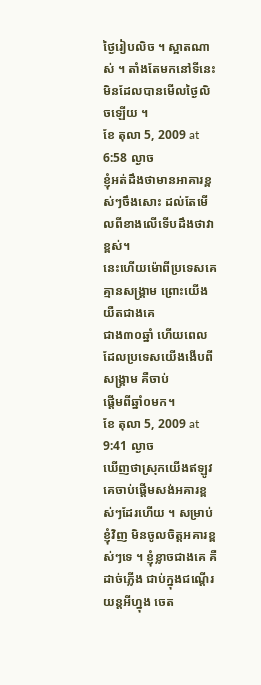ថ្ងៃរៀបលិច ។ ស្អាតណាស់ ។ តាំងតែមកនៅទីនេះ មិនដែលបានមើលថ្ងៃលិចឡើយ ។
ខែ តុលា 5, 2009 at 6:58 ល្ងាច
ខ្ញុំអត់ដឹងថាមានអាគារខ្ពស់ៗចឹងសោះ ដល់តែមើលពីខាងលើទើបដឹងថាវាខ្ពស់។
នេះហើយម៉ោពីប្រទេសគេគ្មានសង្រ្គាម ព្រោះយើងយឺតជាងគេ
ជាង៣០ឆ្នាំ ហើយពេលដែលប្រទេសយើងងើបពីសង្រ្គាម គឺចាប់
ផ្តើមពីឆ្នាំ០មក។
ខែ តុលា 5, 2009 at 9:41 ល្ងាច
ឃើញថាស្រុកយើងឥឡូវ គេចាប់ផ្ដើមសង់អគារខ្ពស់ៗដែរហើយ ។ សម្រាប់ខ្ញុំវិញ មិនចូលចិត្តអគារខ្ពស់ៗទេ ។ ខ្ញុំខ្លាចជាងគេ គឺដាច់ភ្លើង ជាប់ក្នុងជណ្ដើរយន្តអីហ្នុង ចេត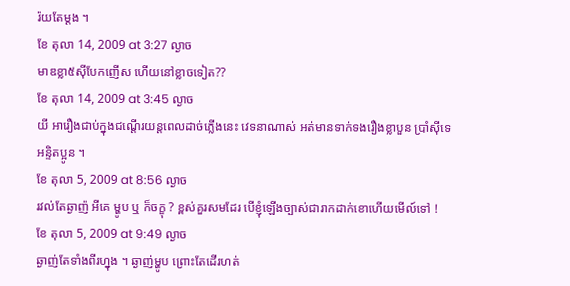រ៉យតែម្ដង ។
ខែ តុលា 14, 2009 at 3:27 ល្ងាច
មាឌខ្លា៥ស៊ីបែកញើស ហើយនៅខ្លាចទៀត??
ខែ តុលា 14, 2009 at 3:45 ល្ងាច
យី អារឿងជាប់ក្នុងជណ្ដើរយន្តពេលដាច់ភ្លើងនេះ វេទនាណាស់ អត់មានទាក់ទងរឿងខ្លាបួន ប្រាំស៊ីទេ អន្ទិតប្អូន ។
ខែ តុលា 5, 2009 at 8:56 ល្ងាច
រវល់តែឆ្ងាញ៉ អីគេ ម្ហូប ឬ ក៏ចក្ខុ ? ខ្ពស់គួរសមដែរ បើខ្ញុំឡើងច្បាស់ជារាកដាក់ខោហើយមើល៍ទៅ !
ខែ តុលា 5, 2009 at 9:49 ល្ងាច
ឆ្ងាញ់តែទាំងពីរហ្នុង ។ ឆ្ងាញ់ម្ហូប ព្រោះតែដើរហត់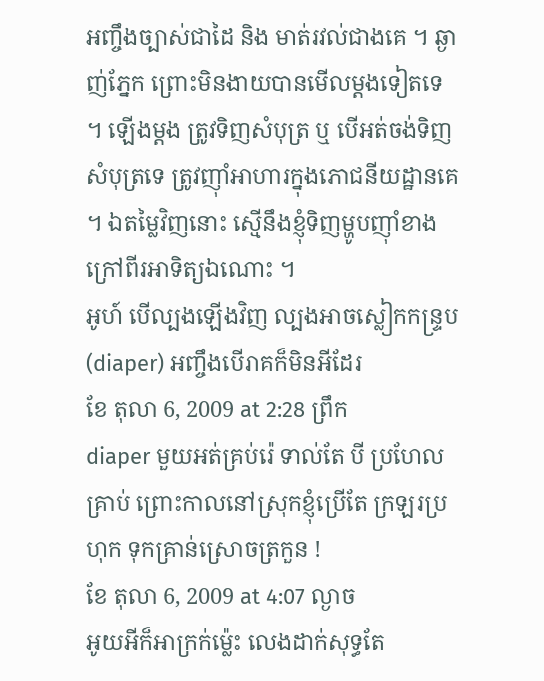អញ្ចឹងច្បាស់ជាដៃ និង មាត់រវល់ជាងគេ ។ ឆ្ងាញ់ភ្នែក ព្រោះមិនងាយបានមើលម្ដងទៀតទេ ។ ឡើងម្ដង ត្រូវទិញសំបុត្រ ឬ បើអត់ចង់ទិញសំបុត្រទេ ត្រូវញ៉ាំអាហារក្នុងភោជនីយដ្ឋានគេ ។ ឯតម្លៃវិញនោះ ស្មើនឹងខ្ញុំទិញម្ហូបញ៉ាំខាងក្រៅពីរអាទិត្យឯណោះ ។
អូហ៍ បើល្បងឡើងវិញ ល្បងអាចស្លៀកកន្ទ្រប (diaper) អញ្ចឹងបើរាគក៏មិនអីដែរ
ខែ តុលា 6, 2009 at 2:28 ព្រឹក
diaper មួយអត់គ្រប់រ៉េ ទាល់តែ បី ប្រហែលគ្រាប់ ព្រោះកាលនៅស្រុកខ្ញុំប្រើតែ ក្រឡរប្រហុក ទុកគ្រាន់ស្រោចត្រកួន !
ខែ តុលា 6, 2009 at 4:07 ល្ងាច
អូយអីក៏អាក្រក់ម្ល៉េះ លេងដាក់សុទ្ធតែ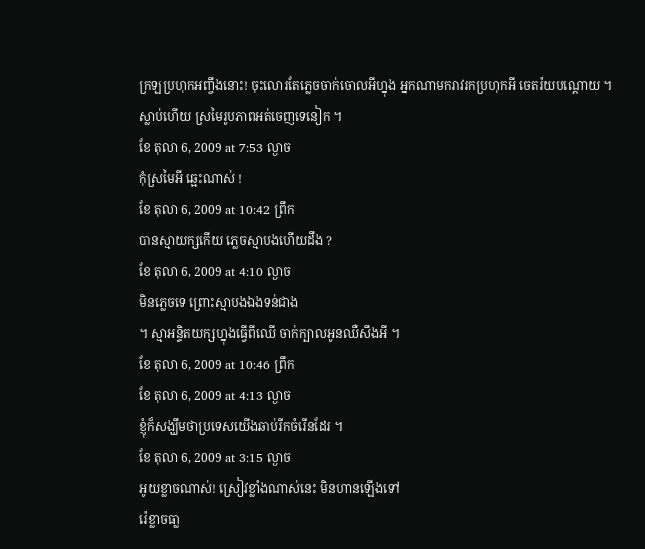ក្រឡប្រហុកអញ្ចឹងនោះ! ចុះលោរតែភ្លេចចាក់ចោលអីហ្នុង អ្នកណាមករាវរកប្រហុកអី ចេតរ៉យបណ្ដោយ ។ ស្លាប់ហើយ ស្រមៃរូបភាពអត់ចេញទេនៀក ។
ខែ តុលា 6, 2009 at 7:53 ល្ងាច
កុំស្រមៃអី ឆ្អេះណាស់ !
ខែ តុលា 6, 2009 at 10:42 ព្រឹក
បានស្មាយក្សកើយ ភ្លេចស្មាបងហើយដឹង ?
ខែ តុលា 6, 2009 at 4:10 ល្ងាច
មិនភ្លេចទេ ព្រោះស្មាបងឯងទន់ជាង
។ ស្មាអន្ទិតយក្សហ្នុងធ្វើពីឈើ ចាក់ក្បាលអូនឈឺសឹងអី ។
ខែ តុលា 6, 2009 at 10:46 ព្រឹក
ខែ តុលា 6, 2009 at 4:13 ល្ងាច
ខ្ញុំក៏សង្ឃឹមថាប្រទេសយើងឆាប់រីកចំរើនដែរ ។
ខែ តុលា 6, 2009 at 3:15 ល្ងាច
អូយខ្លាចណាស់! ស្រៀវខ្លាំងណាស់នេះ មិនហានឡើងទៅ
រ៉េខ្លាចធា្ល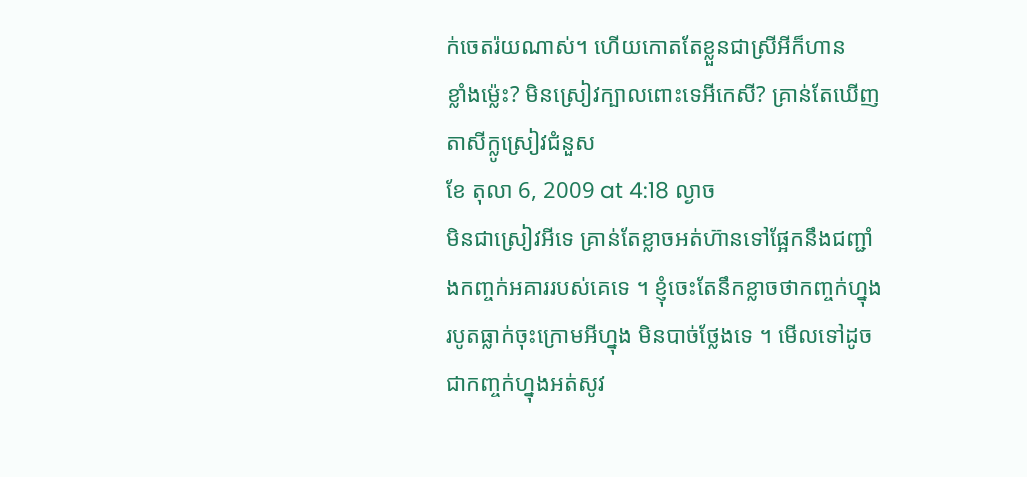ក់ចេតរ៉យណាស់។ ហើយកោតតែខ្លួនជាស្រីអីក៏ហាន
ខ្លាំងម្ល៉េះ? មិនស្រៀវក្បាលពោះទេអីកេសី? គ្រាន់តែឃើញ
តាសីក្លូស្រៀវជំនួស
ខែ តុលា 6, 2009 at 4:18 ល្ងាច
មិនជាស្រៀវអីទេ គ្រាន់តែខ្លាចអត់ហ៊ានទៅផ្អែកនឹងជញ្ជាំងកញ្ចក់អគាររបស់គេទេ ។ ខ្ញុំចេះតែនឹកខ្លាចថាកញ្ចក់ហ្នុងរបូតធ្លាក់ចុះក្រោមអីហ្នុង មិនបាច់ថ្លែងទេ ។ មើលទៅដូចជាកញ្ចក់ហ្នុងអត់សូវ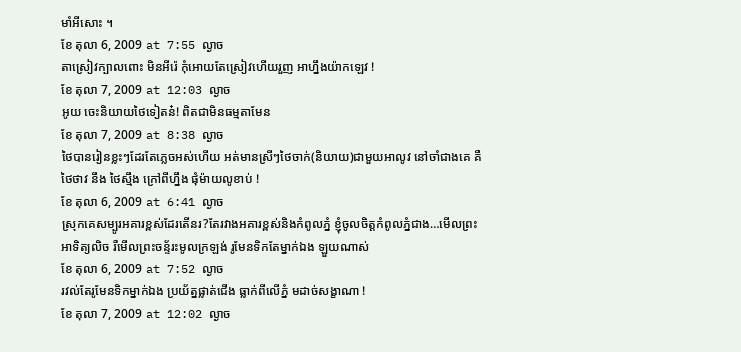មាំអីសោះ ។
ខែ តុលា 6, 2009 at 7:55 ល្ងាច
តាស្រៀវក្បាលពោះ មិនអីរ៉េ កុំអោយតែស្រៀវហើយរួញ អាហ្នឹងយ៉ាកឡេវ !
ខែ តុលា 7, 2009 at 12:03 ល្ងាច
អូយ ចេះនិយាយថៃទៀតន៎! ពិតជាមិនធម្មតាមែន
ខែ តុលា 7, 2009 at 8:38 ល្ងាច
ថៃបានរៀនខ្លះៗដែរតែភ្លេចអស់ហើយ អត់មានស្រីៗថៃចាក់(និយាយ)ជាមួយអាលូវ នៅចាំជាងគេ គឺ ថៃថាវ នឹង ថៃស្មឹង ក្រៅពីហ្នឹង ផុំម៉ាយលូខាប់ !
ខែ តុលា 6, 2009 at 6:41 ល្ងាច
ស្រុកគេសម្បូរអគារខ្ពស់ដែរតើនរ?តែរវាងអគារខ្ពស់និងកំពូលភ្នំ ខ្ញុំចូលចិត្តកំពូលភ្នំជាង…មើលព្រះអាទិត្យលិច រឺមើលព្រះចន័្ទរះមូលក្រឡង់ រូមែនទិកតែម្នាក់ឯង ឡួយណាស់
ខែ តុលា 6, 2009 at 7:52 ល្ងាច
រវល់តែរូមែនទិកម្នាក់ឯង ប្រយ័ត្នផ្លាត់ជើង ធ្លាក់ពីលើភ្នំ មដាច់សង្ខាណា !
ខែ តុលា 7, 2009 at 12:02 ល្ងាច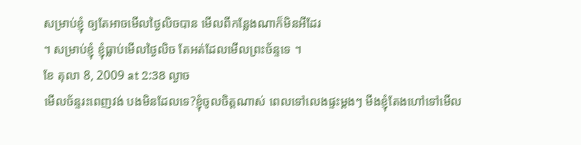សម្រាប់ខ្ញុំ ឲ្យតែអាចមើលថ្ងៃលិចបាន មើលពីកន្លែងណាក៏មិនអីដែរ
។ សម្រាប់ខ្ញុំ ខ្ញុំធ្លាប់មើលថ្ងៃលិច តែអត់ដែលមើលព្រះច័ន្ទទេ ។
ខែ តុលា 8, 2009 at 2:38 ល្ងាច
មើលច័ន្ទរះពេញវង់ បងមិនដែលទេ?ខ្ញុំចូលចិត្តណាស់ ពេលទៅលេងផ្ទះម្តងៗ មីងខ្ញុំតែងហៅទៅមើល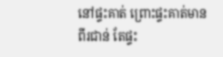នៅផ្ទះគាត់ ព្រោះផ្ទះគាត់មានពីរជាន់ តែផ្ទះ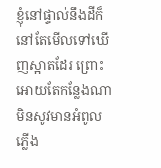ខ្ញុំនៅផ្ទាល់នឹងដីក៏នៅតែមើលទៅឃើញស្អាតដែរ ព្រោះអោយតែកន្លែងណាមិនសូវមានអំពូលភ្លើង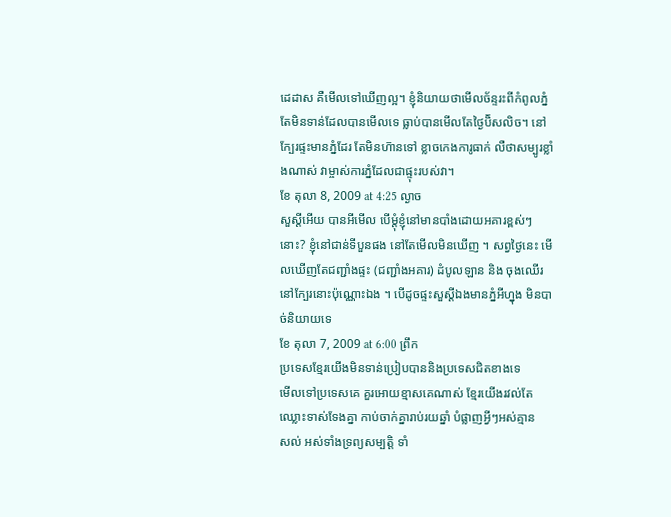ដេដាស គឺមើលទៅឃើញល្អ។ ខ្ញុំនិយាយថាមើលច័ន្ទរះពីកំពូលភ្នំ តែមិនទាន់ដែលបានមើលទេ ធ្លាប់បានមើលតែថ្ងៃបិ៑សលិច។ នៅក្បែរផ្ទះមានភ្នំដែរ តែមិនហ៑ានទៅ ខ្លាចកេងការូធាក់ លឺថាសម្បូរខ្លាំងណាស់ វាម្ចាស់ការភ្នំដែលជាផ្ទុះរបស់វា។
ខែ តុលា 8, 2009 at 4:25 ល្ងាច
សួស្ដីអើយ បានអីមើល បើម្ដុំខ្ញុំនៅមានបាំងដោយអគារខ្ពស់ៗនោះ? ខ្ញុំនៅជាន់ទីបួនផង នៅតែមើលមិនឃើញ ។ សព្វថ្ងៃនេះ មើលឃើញតែជញ្ជាំងផ្ទះ (ជញ្ជាំងអគារ) ដំបូលឡាន និង ចុងឈើរនៅក្បែរនោះប៉ុណ្ណោះឯង ។ បើដូចផ្ទះសួស្ដីឯងមានភ្នំអីហ្នុង មិនបាច់និយាយទេ
ខែ តុលា 7, 2009 at 6:00 ព្រឹក
ប្រទេសខ្មែរយើងមិនទាន់ប្រៀបបាននិងប្រទេសជិតខាងទេ
មើលទៅប្រទេសគេ គួរអោយខ្មាសគេណាស់ ខ្មែរយើងរវល់តែ
ឈ្លោះទាស់ទែងគ្នា កាប់ចាក់គ្នារាប់រយឆ្នាំ បំផ្លាញអ្វីៗអស់គ្មាន
សល់ អស់ទាំងទ្រព្យសម្បត្តិ ទាំ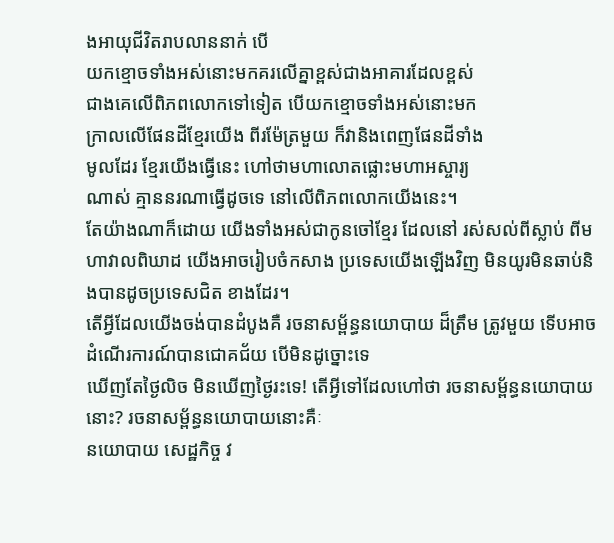ងអាយុជីវិតរាបលាននាក់ បើ
យកខ្មោចទាំងអស់នោះមកគរលើគ្នាខ្ពស់ជាងអាគារដែលខ្ពស់
ជាងគេលើពិភពលោកទៅទៀត បើយកខ្មោចទាំងអស់នោះមក
ក្រាលលើផែនដីខ្មែរយើង ពីរម៉ែត្រមួយ ក៏វានិងពេញផែនដីទាំង
មូលដែរ ខ្មែរយើងធ្វើនេះ ហៅថាមហាលោតផ្លោះមហាអស្ចារ្យ
ណាស់ គ្មាននរណាធ្វើដូចទេ នៅលើពិភពលោកយើងនេះ។
តែយ៉ាងណាក៏ដោយ យើងទាំងអស់ជាកូនចៅខ្មែរ ដែលនៅ រស់សល់ពីស្លាប់ ពីមហាវាលពិឃាដ យើងអាចរៀបចំកសាង ប្រទេសយើងឡើងវិញ មិនយូរមិនឆាប់និងបានដូចប្រទេសជិត ខាងដែរ។
តើអ្វីដែលយើងចង់បានដំបូងគឺ រចនាសម្ព័ន្ធនយោបាយ ដ៏ត្រឹម ត្រូវមួយ ទើបអាចដំណើរការណ៍បានជោគជ័យ បើមិនដូច្នោះទេ
ឃើញតែថ្ងៃលិច មិនឃើញថ្ងៃរះទេ! តើអ្វីទៅដែលហៅថា រចនាសម្ព័ន្ធនយោបាយនោះ? រចនាសម្ព័ន្ធនយោបាយនោះគឺៈ
នយោបាយ សេដ្ឋកិច្ច វ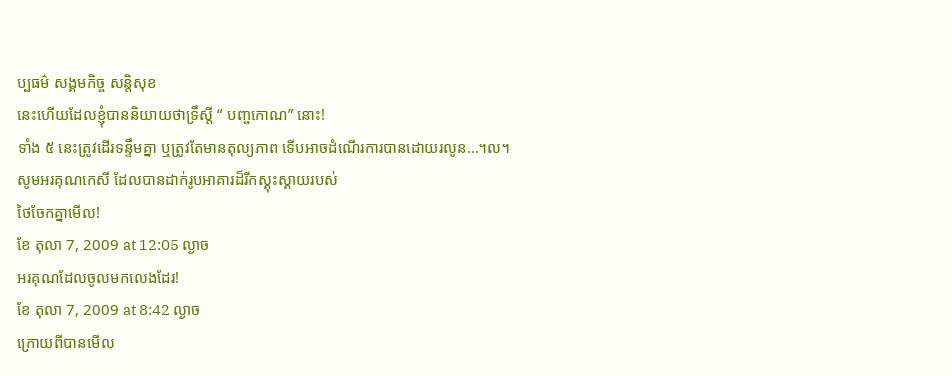ប្បធម៌ សង្គមកិច្ច សន្តិសុខ
នេះហើយដែលខ្ញុំបាននិយាយថាទ្រឹស្តី “ បញ្ចកោណ” នោះ!
ទាំង ៥ នេះត្រូវដើរទន្ទឹមគ្នា ឬត្រូវតែមានតុល្យភាព ទើបអាចដំណើរការបានដោយរលូន…។ល។
សូមអរគុណកេសី ដែលបានដាក់រូបអាគារដ៏រីកស្គុះស្គាយរបស់
ថៃចែកគ្នាមើល!
ខែ តុលា 7, 2009 at 12:05 ល្ងាច
អរគុណដែលចូលមកលេងដែរ!
ខែ តុលា 7, 2009 at 8:42 ល្ងាច
ក្រោយពីបានមើល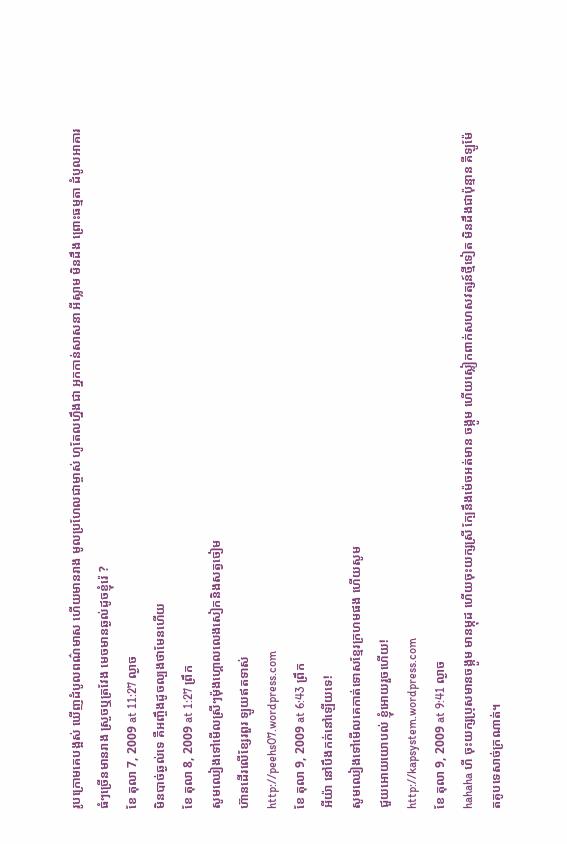រូបក្រោមគេបង្អស់ ឃើញដំបូលពណ៌មាស ហើយមានរាង មូលប្រហែលជាម្ចាស់ ហូតែលហ្នឹងជា អ្នកកាន់សាសនា អីស្លាម មិនដឹង ព្រោះធម្មតា ដំបូលអាគារធំៗច្រើនមានរាង ស្រួចឬត្រវែង មេចមានឆ្ងល់ដូចខ្ញុំរ៉េ ?
ខែ តុលា 7, 2009 at 11:27 ល្ងាច
មិនបាច់ឆ្ងល់ទេ គឺអញ្ចឹងដូចល្បងថាមែនហើយ
ខែ តុលា 8, 2009 at 1:27 ព្រឹក
សូមឈៀងទៅមើលស្រីៗម៉ុងហ្គោលលេងសៀកនិងសត្វចៀម
ហ៊ានដើរលើខ្សែរពួរ ឡូយឥតទាស់
http://peehs07.wordpress.com
ខែ តុលា 9, 2009 at 6:43 ព្រឹក
អីយ៉ា នៅបឹងកក់នៅឡើយទេ!
សូមឈៀងទៅមើលគេកាត់ទោសខ្មែរក្រហមផង ហើយសូម
ជួយអោយយោបល់ ខ្ញុំអោយរួចហើយ!
http://kapsystem.wordpress.com
ខែ តុលា 9, 2009 at 9:41 ល្ងាច
hahaha ហី ចុះយក្សប្រុសមានចង្កូម មានម្កុដ ហើយចុះយក្សស្រី ក្បែនឹងម៉េចអត់មាន ចង្កូម ហើយស្លៀកពាក់សហសវត្សន៍ថ្មីទៀត មិនដឹងជាប៉ុន្មាន គីឡូម៉ែតគូបទេសាច់ក្រណាត់។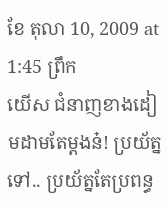ខែ តុលា 10, 2009 at 1:45 ព្រឹក
យើស ជំនាញខាងដៀមដាមតែម្ដងន៎! ប្រយ័ត្នទៅ.. ប្រយ័ត្នតែប្រពន្ធ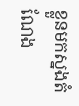ខ្លួនមកស្នងតំណែង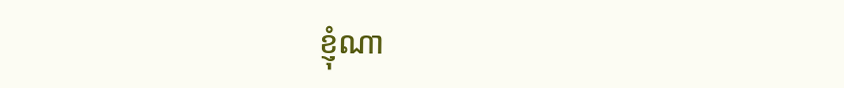ខ្ញុំណា